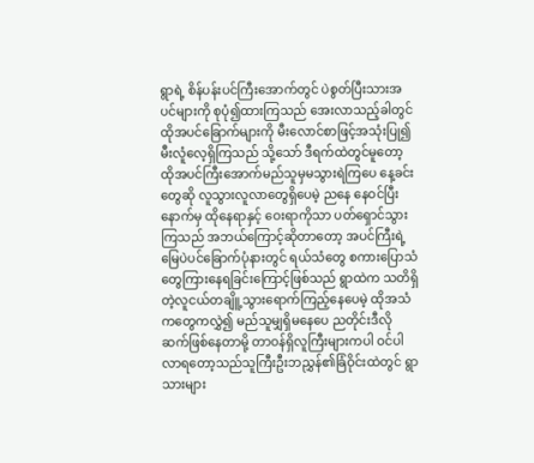ရွာရဲ့ စိန်ပန်းပင်ကြီးအောက်တွင် ပဲစွတ်ပြီးသားအပင်များကို စုပုံ၍ထားကြသည် အေးလာသည့်ခါတွင် ထိုအပင်ခြောက်များကို မီးလောင်စာဖြင့်အသုံးပြု၍ မီးလူံလေ့ရှိကြသည် သို့သော် ဒီရက်ထဲတွင်မူတော့ ထိုအပင်ကြီးအောက်မည်သူမှမသွားရဲကြပေ နေ့ခင်းတွေဆို လူသွားလူလာတွေရှိပေမဲ့ ညနေ နေဝင်ပြီးနောက်မှ ထိုနေရာနှင့် ဝေးရာကိုသာ ပတ်ရှောင်သွားကြသည် အဘယ်ကြောင့်ဆိုတာတော့ အပင်ကြီးရဲ့ မြေပဲပင်ခြောက်ပုံနားတွင် ရယ်သံတွေ စကားပြောသံတွေကြားနေရခြင်းကြောင့်ဖြစ်သည် ရွာထဲက သတိရှိတဲ့လူငယ်တချိူ့သွားရောက်ကြည့်နေပေမဲ့ ထိုအသံကတွေကလွှဲ၍ မည်သူမျှရှိမနေပေ ညတိုင်းဒီလိုဆက်ဖြစ်နေတာမို့ တာဝန်ရှိလူကြီးများကပါ ဝင်ပါလာရတော့သည်သူကြီးဦးဘညွှန်၏ခြံဝိုင်းထဲတွင် ရွာသားများ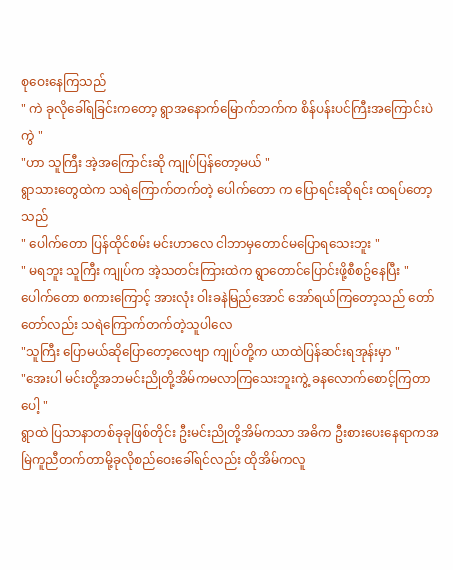စုဝေးနေကြသည်
" ကဲ ခုလိုခေါ်ရခြင်းကတော့ ရွာအနောက်မြောက်ဘက်က စိန်ပန်းပင်ကြီးအကြောင်းပဲကွဲ "
"ဟာ သူကြီး အဲ့အကြောင်းဆို ကျုပ်ပြန်တော့မယ် "
ရွာသားတွေထဲက သရဲကြောက်တက်တဲ့ ပေါက်တော က ပြောရင်းဆိုရင်း ထရပ်တော့သည်
" ပေါက်တော ပြန်ထိုင်စမ်း မင်းဟာလေ ငါဘာမှတောင်မပြောရသေးဘူး "
" မရဘူး သူကြီး ကျုပ်က အဲ့သတင်းကြားထဲက ရွာတောင်ပြောင်းဖို့စီစဥ်နေပြီး "
ပေါက်တော စကားကြောင့် အားလုံး ဝါးခနဲမြည်အောင် အော်ရယ်ကြတော့သည် တော်တော်လည်း သရဲကြောက်တက်တဲ့သူပါလေ
"သူကြီး ပြောမယ်ဆိုပြောတော့လေဗျာ ကျုပ်တို့က ယာထဲပြန်ဆင်းရအုန်းမှာ "
"အေးပါ မင်းတို့အဘမင်းညိုတို့အိမ်ကမလာကြသေးဘူးကွဲ့ ခနလောက်စောင့်ကြတာပေါ့ "
ရွာထဲ ပြသာနာတစ်ခုခုဖြစ်တိုင်း ဦးမင်းညိုတို့အိမ်ကသာ အဓိက ဦးစားပေးနေရာကအမြဲကူညီတက်တာမို့ခုလိုစည်ဝေးခေါ်ရင်လည်း ထိုအိမ်ကလူ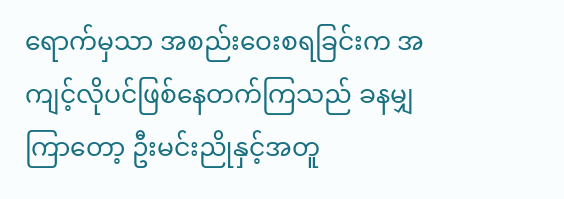ရောက်မှသာ အစည်းဝေးစရခြင်းက အကျင့်လိုပင်ဖြစ်နေတက်ကြသည် ခနမျှကြာတော့ ဦးမင်းညိုနှင့်အတူ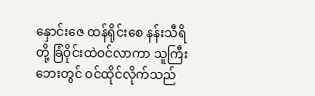နှောင်းဇေ ထန်ရိုင်းစေ နန်းသီရိ တို့ ခြံဝိုင်းထဲဝင်လာကာ သူကြီးဘေးတွင် ဝင်ထိုင်လိုက်သည်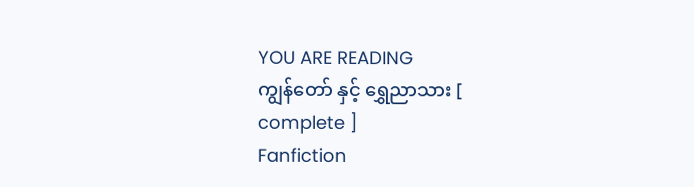YOU ARE READING
ကျွန်တော် နှင့် ရွှေညာသား [ complete ]
Fanfiction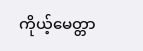ကိုယ့်မေတ္တာ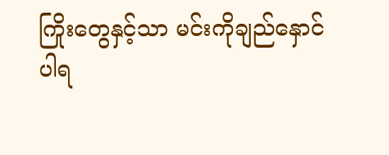ကြိုးတွေနှင့်သာ မင်းကိုချည်နှောင်ပါရ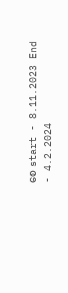စေ start - 8.11.2023 End - 4.2.2024